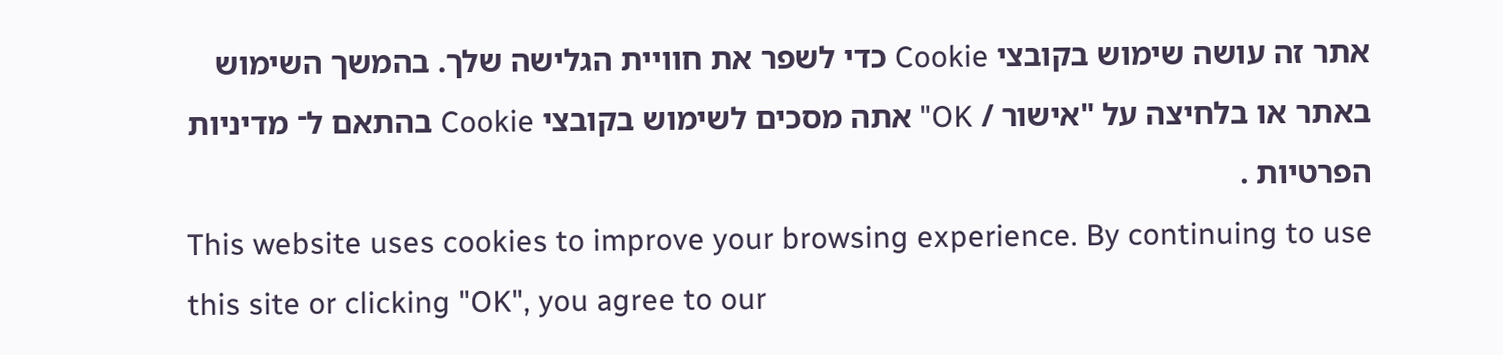אתר זה עושה שימוש בקובצי Cookie כדי לשפר את חוויית הגלישה שלך. בהמשך השימוש באתר או בלחיצה על "אישור / OK" אתה מסכים לשימוש בקובצי Cookie בהתאם ל־ מדיניות הפרטיות .
This website uses cookies to improve your browsing experience. By continuing to use this site or clicking "OK", you agree to our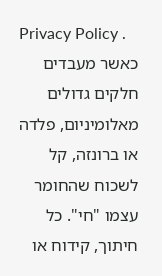Privacy Policy .
כאשר מעבדים חלקים גדולים מאלומיניום, פלדה או ברונזה, קל לשכוח שהחומר עצמו "חי". כל חיתוך, קידוח או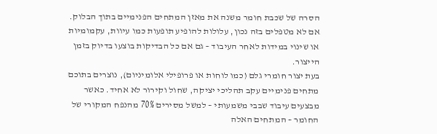הסרה של שכבת חומר משנה את מאזן המתחים הפנימיים בתוך הבלוק. אם לא מטפלים בזה נכון, עלולות להופיע תופעות כמו עיוות, עקמומיות או שינוי במידות לאחר העיבוד – גם אם כל הבדיקות בוצעו בדיוק בזמן הייצור.
בעת יצור חומרי גלם (כמו לוחות או פרופילי אלומיניום), נוצרים בתוכם מתחים פנימיים עקב תהליכי יציקה, שחול וקירור לא אחיד. כאשר מבצעים עיבוד שבבי משמעותי – למשל מסירים 70% מהנפח המקורי של החומר – המתחים האלה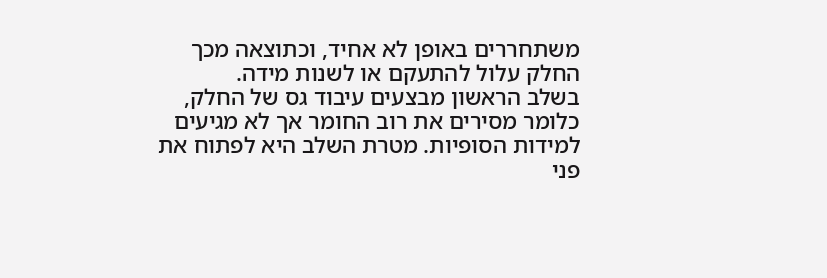משתחררים באופן לא אחיד, וכתוצאה מכך החלק עלול להתעקם או לשנות מידה.
בשלב הראשון מבצעים עיבוד גס של החלק, כלומר מסירים את רוב החומר אך לא מגיעים למידות הסופיות. מטרת השלב היא לפתוח את פני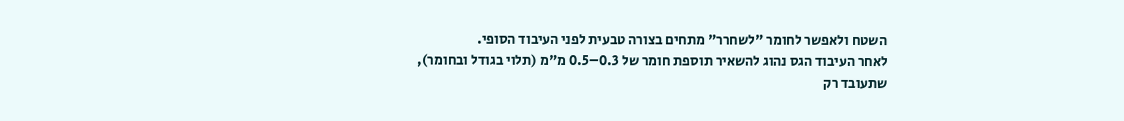השטח ולאפשר לחומר "לשחרר" מתחים בצורה טבעית לפני העיבוד הסופי.
לאחר העיבוד הגס נהוג להשאיר תוספת חומר של 0.3–0.5 מ"מ (תלוי בגודל ובחומר), שתעובד רק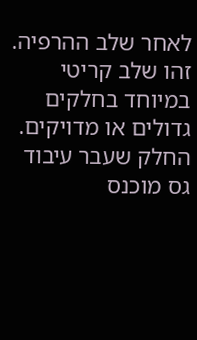לאחר שלב ההרפיה.
זהו שלב קריטי במיוחד בחלקים גדולים או מדויקים. החלק שעבר עיבוד גס מוכנס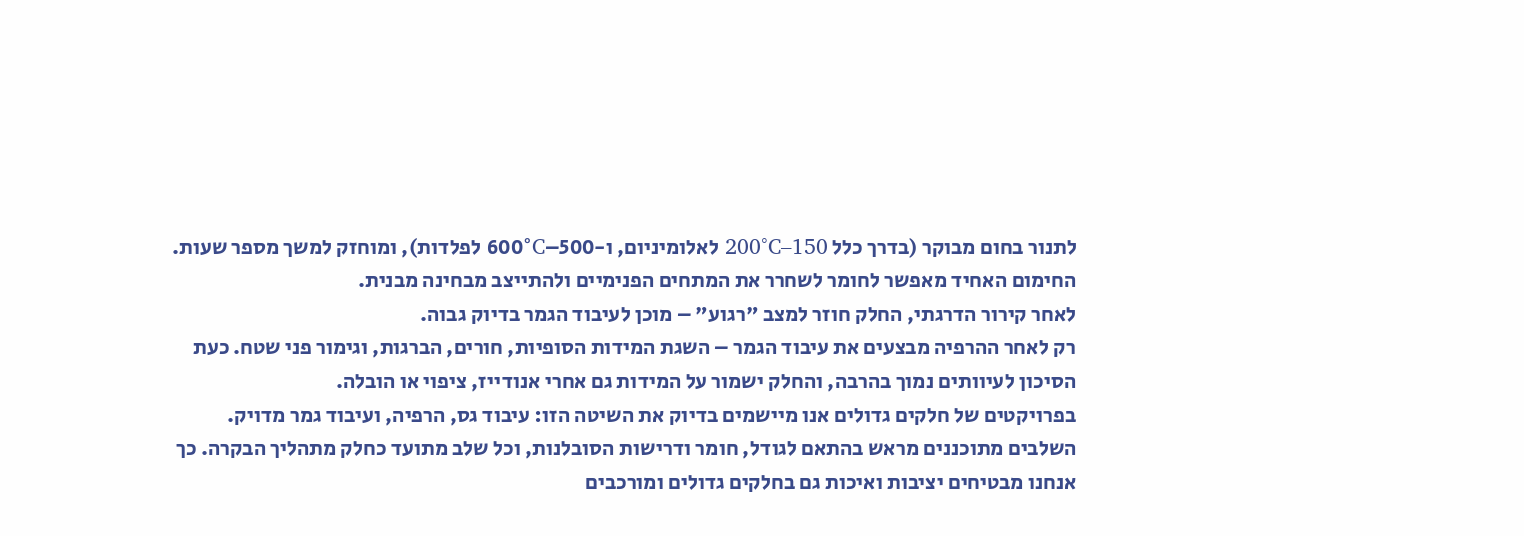לתנור בחום מבוקר (בדרך כלל 150–200°C לאלומיניום, ו-500–600°C לפלדות), ומוחזק למשך מספר שעות. החימום האחיד מאפשר לחומר לשחרר את המתחים הפנימיים ולהתייצב מבחינה מבנית.
לאחר קירור הדרגתי, החלק חוזר למצב "רגוע" – מוכן לעיבוד הגמר בדיוק גבוה.
רק לאחר ההרפיה מבצעים את עיבוד הגמר – השגת המידות הסופיות, חורים, הברגות, וגימור פני שטח. כעת הסיכון לעיוותים נמוך בהרבה, והחלק ישמור על המידות גם אחרי אנודייז, ציפוי או הובלה.
בפרויקטים של חלקים גדולים אנו מיישמים בדיוק את השיטה הזו: עיבוד גס, הרפיה, ועיבוד גמר מדויק. השלבים מתוכננים מראש בהתאם לגודל, חומר ודרישות הסובלנות, וכל שלב מתועד כחלק מתהליך הבקרה. כך אנחנו מבטיחים יציבות ואיכות גם בחלקים גדולים ומורכבים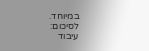במיוחד.
לסיכום:
עיבוד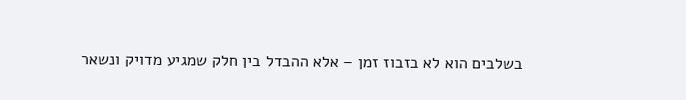בשלבים הוא לא בזבוז זמן – אלא ההבדל בין חלק שמגיע מדויק ונשאר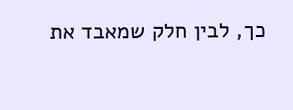כך, לבין חלק שמאבד את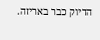הדיוק כבר באריזה.